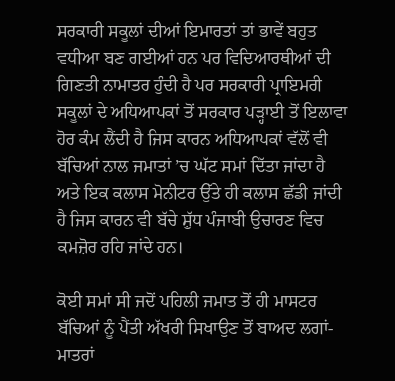ਸਰਕਾਰੀ ਸਕੂਲਾਂ ਦੀਆਂ ਇਮਾਰਤਾਂ ਤਾਂ ਭਾਵੇਂ ਬਹੁਤ ਵਧੀਆ ਬਣ ਗਈਆਂ ਹਨ ਪਰ ਵਿਦਿਆਰਥੀਆਂ ਦੀ ਗਿਣਤੀ ਨਾਮਾਤਰ ਹੁੰਦੀ ਹੈ ਪਰ ਸਰਕਾਰੀ ਪ੍ਰਾਇਮਰੀ ਸਕੂਲਾਂ ਦੇ ਅਧਿਆਪਕਾਂ ਤੋਂ ਸਰਕਾਰ ਪੜ੍ਹਾਈ ਤੋਂ ਇਲਾਵਾ ਹੋਰ ਕੰਮ ਲੈਂਦੀ ਹੈ ਜਿਸ ਕਾਰਨ ਅਧਿਆਪਕਾਂ ਵੱਲੋਂ ਵੀ ਬੱਚਿਆਂ ਨਾਲ ਜਮਾਤਾਂ ’ਚ ਘੱਟ ਸਮਾਂ ਦਿੱਤਾ ਜਾਂਦਾ ਹੈ ਅਤੇ ਇਕ ਕਲਾਸ ਮੋਨੀਟਰ ਉੱਤੇ ਹੀ ਕਲਾਸ ਛੱਡੀ ਜਾਂਦੀ ਹੈ ਜਿਸ ਕਾਰਨ ਵੀ ਬੱਚੇ ਸ਼ੁੱਧ ਪੰਜਾਬੀ ਉਚਾਰਣ ਵਿਚ ਕਮਜ਼ੋਰ ਰਹਿ ਜਾਂਦੇ ਹਨ।

ਕੋਈ ਸਮਾਂ ਸੀ ਜਦੋਂ ਪਹਿਲੀ ਜਮਾਤ ਤੋਂ ਹੀ ਮਾਸਟਰ ਬੱਚਿਆਂ ਨੂੰ ਪੈਂਤੀ ਅੱਖਰੀ ਸਿਖਾਉਣ ਤੋਂ ਬਾਅਦ ਲਗਾਂ-ਮਾਤਰਾਂ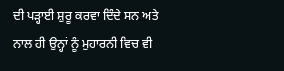ਦੀ ਪੜ੍ਹਾਈ ਸ਼ੁਰੂ ਕਰਵਾ ਦਿੰਦੇ ਸਨ ਅਤੇ ਨਾਲ ਹੀ ਉਨ੍ਹਾਂ ਨੂੰ ਮੁਹਾਰਨੀ ਵਿਚ ਵੀ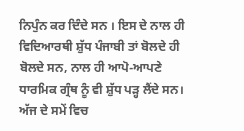ਨਿਪੁੰਨ ਕਰ ਦਿੰਦੇ ਸਨ । ਇਸ ਦੇ ਨਾਲ ਹੀ ਵਿਦਿਆਰਥੀ ਸ਼ੁੱਧ ਪੰਜਾਬੀ ਤਾਂ ਬੋਲਦੇ ਹੀ ਬੋਲਦੇ ਸਨ, ਨਾਲ ਹੀ ਆਪੋ-ਆਪਣੇ ਧਾਰਮਿਕ ਗ੍ਰੰਥ ਨੂੰ ਵੀ ਸ਼ੁੱਧ ਪੜ੍ਹ ਲੈਂਦੇ ਸਨ। ਅੱਜ ਦੇ ਸਮੇਂ ਵਿਚ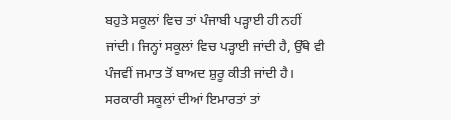ਬਹੁਤੇ ਸਕੂਲਾਂ ਵਿਚ ਤਾਂ ਪੰਜਾਬੀ ਪੜ੍ਹਾਈ ਹੀ ਨਹੀਂ ਜਾਂਦੀ। ਜਿਨ੍ਹਾਂ ਸਕੂਲਾਂ ਵਿਚ ਪੜ੍ਹਾਈ ਜਾਂਦੀ ਹੈ, ਉੱਥੇ ਵੀ ਪੰਜਵੀਂ ਜਮਾਤ ਤੋਂ ਬਾਅਦ ਸ਼ੁਰੂ ਕੀਤੀ ਜਾਂਦੀ ਹੈ।
ਸਰਕਾਰੀ ਸਕੂਲਾਂ ਦੀਆਂ ਇਮਾਰਤਾਂ ਤਾਂ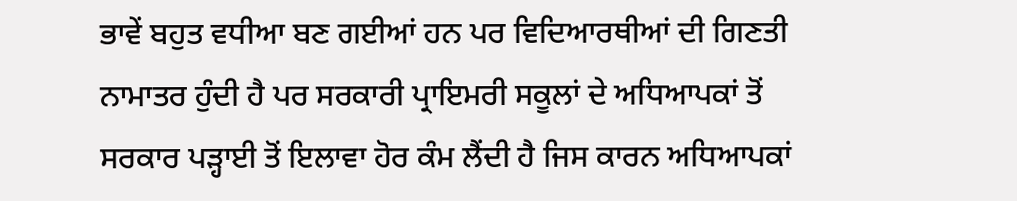ਭਾਵੇਂ ਬਹੁਤ ਵਧੀਆ ਬਣ ਗਈਆਂ ਹਨ ਪਰ ਵਿਦਿਆਰਥੀਆਂ ਦੀ ਗਿਣਤੀ ਨਾਮਾਤਰ ਹੁੰਦੀ ਹੈ ਪਰ ਸਰਕਾਰੀ ਪ੍ਰਾਇਮਰੀ ਸਕੂਲਾਂ ਦੇ ਅਧਿਆਪਕਾਂ ਤੋਂ ਸਰਕਾਰ ਪੜ੍ਹਾਈ ਤੋਂ ਇਲਾਵਾ ਹੋਰ ਕੰਮ ਲੈਂਦੀ ਹੈ ਜਿਸ ਕਾਰਨ ਅਧਿਆਪਕਾਂ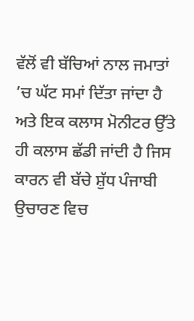ਵੱਲੋਂ ਵੀ ਬੱਚਿਆਂ ਨਾਲ ਜਮਾਤਾਂ ’ਚ ਘੱਟ ਸਮਾਂ ਦਿੱਤਾ ਜਾਂਦਾ ਹੈ ਅਤੇ ਇਕ ਕਲਾਸ ਮੋਨੀਟਰ ਉੱਤੇ ਹੀ ਕਲਾਸ ਛੱਡੀ ਜਾਂਦੀ ਹੈ ਜਿਸ ਕਾਰਨ ਵੀ ਬੱਚੇ ਸ਼ੁੱਧ ਪੰਜਾਬੀ ਉਚਾਰਣ ਵਿਚ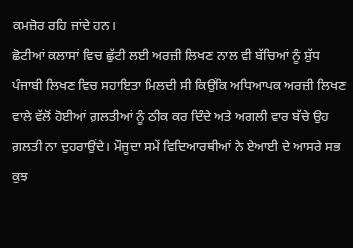ਕਮਜ਼ੋਰ ਰਹਿ ਜਾਂਦੇ ਹਨ।
ਛੋਟੀਆਂ ਕਲਾਸਾਂ ਵਿਚ ਛੁੱਟੀ ਲਈ ਅਰਜ਼ੀ ਲਿਖਣ ਨਾਲ ਵੀ ਬੱਚਿਆਂ ਨੂੰ ਸ਼ੁੱਧ ਪੰਜਾਬੀ ਲਿਖਣ ਵਿਚ ਸਹਾਇਤਾ ਮਿਲਦੀ ਸੀ ਕਿਉਂਕਿ ਅਧਿਆਪਕ ਅਰਜ਼ੀ ਲਿਖਣ ਵਾਲੇ ਵੱਲੋਂ ਹੋਈਆਂ ਗ਼ਲਤੀਆਂ ਨੂੰ ਠੀਕ ਕਰ ਦਿੰਦੇ ਅਤੇ ਅਗਲੀ ਵਾਰ ਬੱਚੇ ਉਹ ਗ਼ਲਤੀ ਨਾ ਦੁਹਰਾਉਂਦੇ। ਮੌਜੂਦਾ ਸਮੇਂ ਵਿਦਿਆਰਥੀਆਂ ਨੇ ਏਆਈ ਦੇ ਆਸਰੇ ਸਭ ਕੁਝ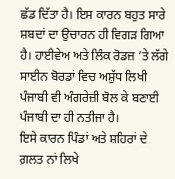ਛੱਡ ਦਿੱਤਾ ਹੈ। ਇਸ ਕਾਰਨ ਬਹੁਤ ਸਾਰੇ ਸ਼ਬਦਾਂ ਦਾ ਉਚਾਰਨ ਹੀ ਵਿਗੜ ਗਿਆ ਹੈ। ਹਾਈਵੇਅ ਅਤੇ ਲਿੰਕ ਰੋਡਜ਼ ’ਤੇ ਲੱਗੇ ਸਾਈਨ ਬੋਰਡਾਂ ਵਿਚ ਅਸ਼ੁੱਧ ਲਿਖੀ ਪੰਜਾਬੀ ਵੀ ਅੰਗਰੇਜ਼ੀ ਬੋਲ ਕੇ ਬਣਾਈ ਪੰਜਾਬੀ ਦਾ ਹੀ ਨਤੀਜਾ ਹੈ।
ਇਸੇ ਕਾਰਨ ਪਿੰਡਾਂ ਅਤੇ ਸ਼ਹਿਰਾਂ ਦੇ ਗ਼ਲਤ ਨਾਂ ਲਿਖੇ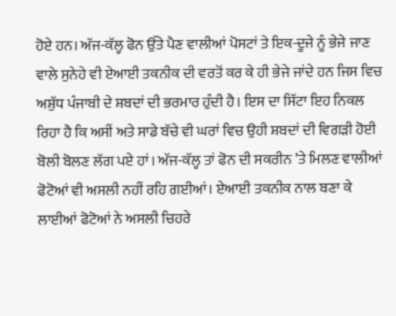ਹੋਏ ਹਨ। ਅੱਜ-ਕੱਲ੍ਹ ਫੋਨ ਉੱਤੇ ਪੈਣ ਵਾਲੀਆਂ ਪੋਸਟਾਂ ਤੇ ਇਕ-ਦੂਜੇ ਨੂੰ ਭੇਜੇ ਜਾਣ ਵਾਲੇ ਸੁਨੇਹੇ ਵੀ ਏਆਈ ਤਕਨੀਕ ਦੀ ਵਰਤੋਂ ਕਰ ਕੇ ਹੀ ਭੇਜੇ ਜਾਂਦੇ ਹਨ ਜਿਸ ਵਿਚ ਅਸ਼ੁੱਧ ਪੰਜਾਬੀ ਦੇ ਸ਼ਬਦਾਂ ਦੀ ਭਰਮਾਰ ਹੁੰਦੀ ਹੈ। ਇਸ ਦਾ ਸਿੱਟਾ ਇਹ ਨਿਕਲ ਰਿਹਾ ਹੈ ਕਿ ਅਸੀਂ ਅਤੇ ਸਾਡੇ ਬੱਚੇ ਵੀ ਘਰਾਂ ਵਿਚ ਉਹੀ ਸ਼ਬਦਾਂ ਦੀ ਵਿਗੜੀ ਹੋਈ ਬੋਲੀ ਬੋਲਣ ਲੱਗ ਪਏ ਹਾਂ। ਅੱਜ-ਕੱਲ੍ਹ ਤਾਂ ਫੋਨ ਦੀ ਸਕਰੀਨ ’ਤੇ ਮਿਲਣ ਵਾਲੀਆਂ ਫੋਟੋਆਂ ਵੀ ਅਸਲੀ ਨਹੀਂ ਰਹਿ ਗਈਆਂ। ਏਆਈ ਤਕਨੀਕ ਨਾਲ ਬਣਾ ਕੇ ਲਾਈਆਂ ਫੋਟੋਆਂ ਨੇ ਅਸਲੀ ਚਿਹਰੇ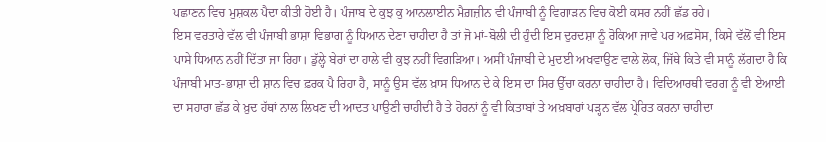ਪਛਾਣਨ ਵਿਚ ਮੁਸ਼ਕਲ ਪੈਦਾ ਕੀਤੀ ਹੋਈ ਹੈ। ਪੰਜਾਬ ਦੇ ਕੁਝ ਕੁ ਆਨਲਾਈਨ ਮੈਗ਼ਜ਼ੀਨ ਵੀ ਪੰਜਾਬੀ ਨੂੰ ਵਿਗਾੜਨ ਵਿਚ ਕੋਈ ਕਸਰ ਨਹੀਂ ਛੱਡ ਰਹੇ।
ਇਸ ਵਰਤਾਰੇ ਵੱਲ ਵੀ ਪੰਜਾਬੀ ਭਾਸ਼ਾ ਵਿਭਾਗ ਨੂੰ ਧਿਆਨ ਦੇਣਾ ਚਾਹੀਦਾ ਹੈ ਤਾਂ ਜੋ ਮਾਂ-ਬੋਲੀ ਦੀ ਹੁੰਦੀ ਇਸ ਦੁਰਦਸ਼ਾ ਨੂੰ ਰੋਕਿਆ ਜਾਵੇ ਪਰ ਅਫ਼ਸੋਸ, ਕਿਸੇ ਵੱਲੋਂ ਵੀ ਇਸ ਪਾਸੇ ਧਿਆਨ ਨਹੀਂ ਦਿੱਤਾ ਜਾ ਰਿਹਾ। ਡੁੱਲ੍ਹੇ ਬੇਰਾਂ ਦਾ ਹਾਲੇ ਵੀ ਕੁਝ ਨਹੀਂ ਵਿਗੜਿਆ। ਅਸੀਂ ਪੰਜਾਬੀ ਦੇ ਮੁਦਈ ਅਖਵਾਉਣ ਵਾਲੇ ਲੋਕ, ਜਿੱਥੇ ਕਿਤੇ ਵੀ ਸਾਨੂੰ ਲੱਗਦਾ ਹੈ ਕਿ ਪੰਜਾਬੀ ਮਾਤ-ਭਾਸ਼ਾ ਦੀ ਸ਼ਾਨ ਵਿਚ ਫ਼ਰਕ ਪੈ ਰਿਹਾ ਹੈ, ਸਾਨੂੰ ਉਸ ਵੱਲ ਖ਼ਾਸ ਧਿਆਨ ਦੇ ਕੇ ਇਸ ਦਾ ਸਿਰ ਉੱਚਾ ਕਰਨਾ ਚਾਹੀਦਾ ਹੈ। ਵਿਦਿਆਰਥੀ ਵਰਗ ਨੂੰ ਵੀ ਏਆਈ ਦਾ ਸਹਾਰਾ ਛੱਡ ਕੇ ਖ਼ੁਦ ਹੱਥਾਂ ਨਾਲ ਲਿਖਣ ਦੀ ਆਦਤ ਪਾਉਣੀ ਚਾਹੀਦੀ ਹੈ ਤੇ ਹੋਰਨਾਂ ਨੂੰ ਵੀ ਕਿਤਾਬਾਂ ਤੇ ਅਖ਼ਬਾਰਾਂ ਪੜ੍ਹਨ ਵੱਲ ਪ੍ਰੇਰਿਤ ਕਰਨਾ ਚਾਹੀਦਾ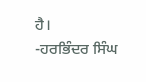ਹੈ।
-ਹਰਭਿੰਦਰ ਸਿੰਘ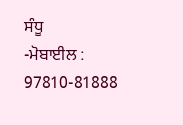ਸੰਧੂ
-ਮੋਬਾਈਲ : 97810-81888